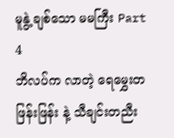မူနွဲ့ ချစ်သော မမကြီး Part 4
ဘိလပ်က လာတဲ့ ရေမွှေးတဖြန်းဖြန်း နဲ့ သီချင်းတညီး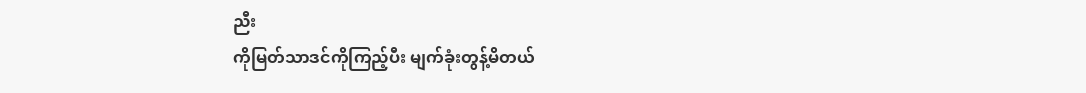ညီး
ကိုမြတ်သာဒင်ကိုကြည့်ပီး မျက်ခုံးတွန့်မိတယ်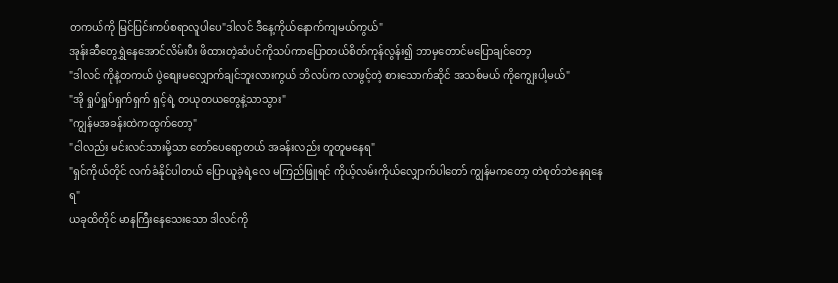တကယ်ကို မြင်ပြင်းကပ်စရာလူပါပေ"ဒါလင် ဒီနေ့ကိုယ်နောက်ကျမယ်ကွယ်"
အုန်းဆီတွေရွှဲနေအောင်လိမ်းပီး ဖိထားတဲ့ဆံပင်ကိုသပ်ကာပြောတယ်စိတ်ကုန်လွန်း၍ ဘာမှတောင်မပြောချင်တော့
"ဒါလင် ကိုနဲ့တကယ် ပွဲစျေးမလျှောက်ချင်ဘူးလားကွယ် ဘိလပ်က လာဖွင့်တဲ့ စားသောက်ဆိုင် အသစ်မယ် ကိုကျွေးပါ့မယ်"
"အို ရှုပ်ရှုပ်ရှက်ရှက် ရှင့်ရဲ့ တယုတယတွေနဲ့သာသွား"
"ကျွန်မအခန်းထဲကထွက်တော့"
"ငါလည်း မင်းလင်သားမို့သာ တော်ပေရော့တယ် အခန်းလည်း တူတူမနေရ"
"ရှင်ကိုယ်တိုင် လက်ခံနိုင်ပါတယ် ပြောယူခဲ့ရဲ့လေ မကြည်ဖြူရင် ကိုယ့်လမ်းကိုယ်လျှောက်ပါတော် ကျွန်မကတော့ တဲစုတ်ဘဲနေရနေရ"
ယခုထိတိုင် မာနကြီးနေသေးသော ဒါလင်ကို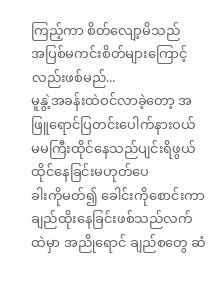ကြည့်ကာ စိတ်လျော့မိသည်
အပြစ်မကင်းစိတ်များကြောင့်လည်းဖစ်မည်...
မူနွဲ့အခန်းထဲဝင်လာခဲ့တော့ အဖြူရောင်ပြတင်းပေါက်နားဝယ် မမကြီးထိုင်နေသည်ပျင်းရိဖွယ်ထိုင်နေခြင်းမဟုတ်ပေ
ခါးကိုမတ်၍ ခေါင်းကိုစောင်းကာ ချည်ထိုးနေခြင်းဖစ်သည်လက်ထဲမှာ အညိုရောင် ချည်စတွေ ဆံ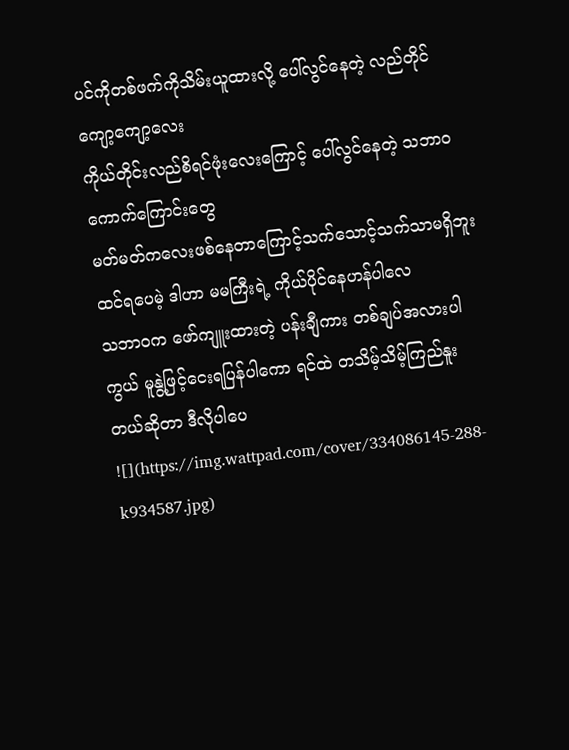ပင်ကိုတစ်ဖက်ကိုသိမ်းယူထားလို့ ပေါ်လွင်နေတဲ့ လည်တိုင်ကျော့ကျော့လေး
ကိုယ်တိုင်းလည်စိရင်ဖုံးလေးကြောင့် ပေါ်လွင်နေတဲ့ သဘာဝကောက်ကြောင်းတွေ
မတ်မတ်ကလေးဖစ်နေတာကြောင့်သက်သောင့်သက်သာမရှိဘူးထင်ရပေမဲ့ ဒါဟာ မမကြီးရဲ့ ကိုယ်ပိုင်နေဟန်ပါလေ
သဘာဝက ဖော်ကျူးထားတဲ့ ပန်းချီကား တစ်ချပ်အလားပါကွယ် မူနွဲ့ဖြင့်ငေးရပြန်ပါကော ရင်ထဲ တသိမ့်သိမ့်ကြည်နူးတယ်ဆိုတာ ဒီလိုပါပေ
![](https://img.wattpad.com/cover/334086145-288-k934587.jpg)